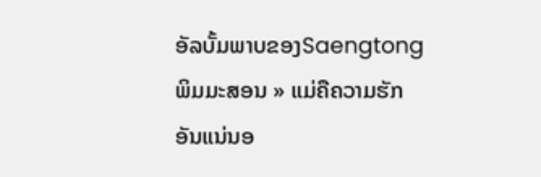ອັລບັ້ມພາບຂອງSaengtong ພິມມະສອນ » ແມ່ຄືຄວາມຮັກອັນແນ່ນອ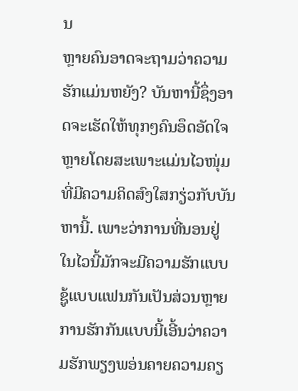ນ
ຫຼາຍຄົນອາດຈະຖາມວ່າຄວາມຮັກແມ່ນຫຍັງ? ບັນຫານີ້ຊຶ່ງອາດຈະເຮັດໃຫ້ທຸກໆຄົນອຶດອັດໃຈຫຼາຍໂດຍສະເພາະແມ່ນໄວໜຸ່ມທີ່ມີຄວາມຄິດສົງໃສກຽ່ວກັບບັນຫານີ້. ເພາະວ່າການທີ່ນອນຢູ່ໃນໄວນີ້ມັກຈະມີຄວາມຮັກແບບຊູ້ແບບແຟນກັນເປັນສ່ວນຫຼາຍການຮັກກັນແບບນີ້ເອີ້ນວ່າຄວາມຮັກພຽງພອ່ນຄາຍຄວາມຄຽ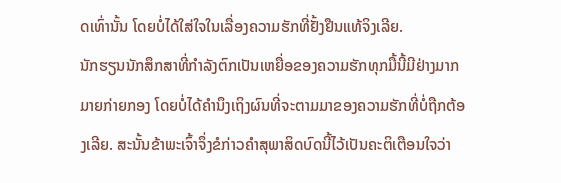ດເທົ່ານັ້ນ ໂດຍບໍ່ໄດ້ໃສ່ໃຈໃນເລື່ອງຄວາມຮັກທີ່ຢັ້ງຢືນແທ້ຈິງເລີຍ.
ນັກຮຽນນັກສຶກສາທີ່ກຳລັງຕົກເປັນເຫຍື່ອຂອງຄວາມຮັກທຸກມື້ນີ້ມີຢ່າງມາກມາຍກ່າຍກອງ ໂດຍບໍ່ໄດ້ຄຳນຶງເຖິງຜົນທີ່ຈະຕາມມາຂອງຄວາມຮັກທີ່ບໍ່ຖືກຕ້ອງເລີຍ. ສະນັ້ນຂ້າພະເຈົ້າຈຶ່ງຂໍກ່າວຄຳສຸພາສິດບົດນີ້ໄວ້ເປັນຄະຕິເຕືອນໃຈວ່າ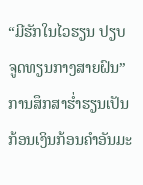“ມີຮັກໃນໄວຮຽນ ປຽບຈູດທຽນກາງສາຍຝົນ” ການສຶກສາຮ່ຳຮຽນເປັນກ້ອນເງິນກ້ອນຄຳອັນມະ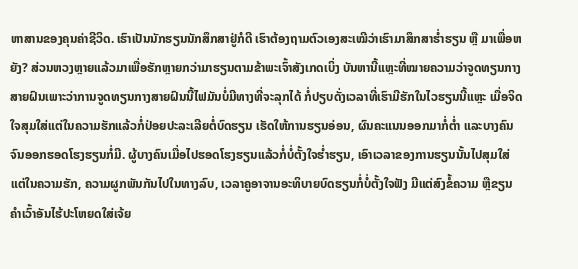ຫາສານຂອງຄຸນຄ່າຊີວິດ. ເຮົາເປັນນັກຮຽນນັກສຶກສາຢູ່ກໍດີ ເຮົາຕ້ອງຖາມຕົວເອງສະເໝີວ່າເຮົາມາສຶກສາຮ່ຳຮຽນ ຫຼື ມາເພື່ອຫຍັງ? ສ່ວນຫວງຫຼາຍແລ້ວມາເພື່ອຮັກຫຼາຍກວ່າມາຮຽນຕາມຂ້າພະເຈົ້າສັງເກດເບິ່ງ ບັນຫານີ້ແຫຼະທີ່ໝາຍຄວາມວ່າຈູດທຽນກາງສາຍຝົນເພາະວ່າການຈູດທຽນກາງສາຍຝົນນີ້ໄຟມັນບໍ່ມີທາງທີ່ຈະລຸກໄດ້ ກໍ່ປຽບດັ່ງເວລາທີ່ເຮົາມີຮັກໃນໄວຮຽນນີ້ແຫຼະ ເມື່ອຈິດໃຈສຸມໃສ່ແຕ່ໃນຄວາມຮັກແລ້ວກໍ່ປ່ອຍປະລະເລີຍຕໍ່ບົດຮຽນ ເຮັດໃຫ້ການຮຽນອ່ອນ, ຜົນຄະແນນອອກມາກໍ່ຕ່ຳ ແລະບາງຄົນຈົນອອກຮອດໂຮງຮຽນກໍ່ມີ. ຜູ້ບາງຄົນເມື່ອໄປຮອດໂຮງຮຽນແລ້ວກໍ່ບໍ່ຕັ້ງໃຈຮ່ຳຮຽນ, ເອົາເວລາຂອງການຮຽນນັ້ນໄປສຸມໃສ່ແຕ່ໃນຄວາມຮັກ, ຄວາມຜູກພັນກັນໄປໃນທາງລົບ, ເວລາຄູອາຈານອະທິບາຍບົດຮຽນກໍ່ບໍ່ຕັ້ງໃຈຟັງ ມີແຕ່ສົງຂໍ້ຄວາມ ຫຼືຂຽນຄຳເວົ້າອັນໄຮ້ປະໂຫຍດໃສ່ເຈ້ຍ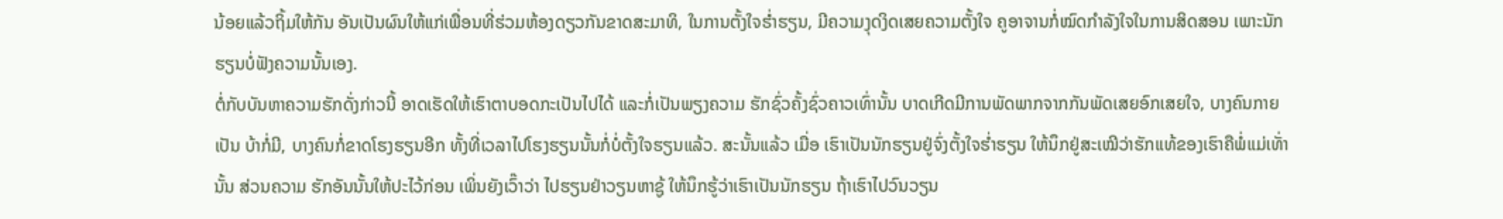ນ້ອຍແລ້ວຖິ້ມໃຫ້ກັນ ອັນເປັນຜົນໃຫ້ແກ່ເພື່ອນທີ່ຮ່ວມຫ້ອງດຽວກັນຂາດສະມາທິ, ໃນການຕັ້ງໃຈຮ່ຳຮຽນ, ມີຄວາມງຸດງິດເສຍຄວາມຕັ້ງໃຈ ຄູອາຈານກໍ່ໝົດກຳລັງໃຈໃນການສິດສອນ ເພາະນັກຮຽນບໍ່ຟັງຄວາມນັ້ນເອງ.
ຕໍ່ກັບບັນຫາຄວາມຮັກດັ່ງກ່າວນີ້ ອາດເຮັດໃຫ້ເຮົາຕາບອດກະເປັນໄປໄດ້ ແລະກໍ່ເປັນພຽງຄວາມ ຮັກຊົ່ວຄັ້ງຊົ່ວຄາວເທົ່ານັ້ນ ບາດເກີດມີການພັດພາກຈາກກັນພັດເສຍອົກເສຍໃຈ, ບາງຄົນກາຍເປັນ ບ້າກໍ່ມີ, ບາງຄົນກໍ່ຂາດໂຮງຮຽນອີກ ທັ້ງທີ່ເວລາໄປໂຮງຮຽນນັ້ນກໍ່ບໍ່ຕັ້ງໃຈຮຽນແລ້ວ. ສະນັ້ນແລ້ວ ເມື່ອ ເຮົາເປັນນັກຮຽນຢູ່ຈົ່ງຕັ້ງໃຈຮ່ຳຮຽນ ໃຫ້ນຶກຢູ່ສະເໝີວ່າຮັກແທ້ຂອງເຮົາຄືພໍ່ແມ່ເທັ່ານັ້ນ ສ່ວນຄວາມ ຮັກອັນນັ້ນໃຫ້ປະໄວ້ກ່ອນ ເພິ່ນຍັງເວົ໊າວ່າ ໄປຮຽນຢ່າວຽນຫາຊູ້ ໃຫ້ນຶກຮູ້ວ່າເຮົາເປັນນັກຮຽນ ຖ້າເຮົາໄປວົນວຽນ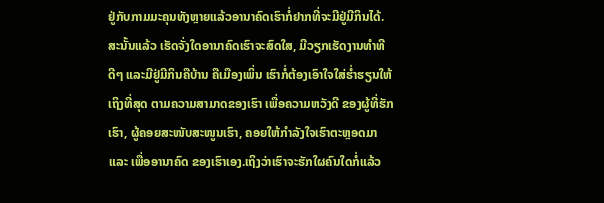ຢູ່ກັບກາມມະຄຸນທັງຫຼາຍແລ້ວອານາຄົດເຮົາກໍ່ຢາກທີ່ຈະມີຢູ່ມີກິນໄດ້.
ສະນັ້ນແລ້ວ ເຮັດຈັ່ງໃດອານາຄົດເຮົາຈະສົດໃສ, ມີວຽກເຮັດງານທຳທີດີໆ ແລະມີຢູ່ມີກິນຄືບ້ານ ຄືເມືອງເພິ່ນ ເຮົາກໍ່ຕ້ອງເອົາໃຈໃສ່ຮ່ຳຮຽນໃຫ້ເຖິງທີ່ສຸດ ຕາມຄວາມສາມາດຂອງເຮົາ ເພື່ອຄວາມຫວັງດີ ຂອງຜູ້ທີ່ຮັກເຮົາ, ຜູ້ຄອຍສະໜັບສະໜູນເຮົາ, ຄອຍໃຫ້ກຳລັງໃຈເຮົາຕະຫຼອດມາ ແລະ ເພື່ອອານາຄົດ ຂອງເຮົາເອງ.ເຖິງວ່າເຮົາຈະຮັກໃຜຄົນໃດກໍ່ແລ້ວ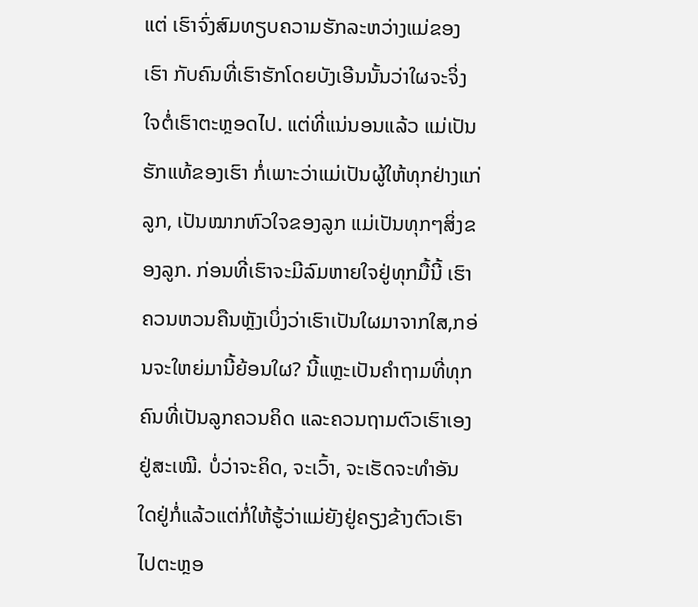ແຕ່ ເຮົາຈົ່ງສົມທຽບຄວາມຮັກລະຫວ່າງແມ່ຂອງເຮົາ ກັບຄົນທີ່ເຮົາຮັກໂດຍບັງເອີນນັ້ນວ່າໃຜຈະຈິ່ງໃຈຕໍ່ເຮົາຕະຫຼອດໄປ. ແຕ່ທີ່ແນ່ນອນແລ້ວ ແມ່ເປັນ ຮັກແທ້ຂອງເຮົາ ກໍ່ເພາະວ່າແມ່ເປັນຜູ້ໃຫ້ທຸກຢ່າງແກ່ລູກ, ເປັນໝາກຫົວໃຈຂອງລູກ ແມ່ເປັນທຸກໆສິ່ງຂອງລູກ. ກ່ອນທີ່ເຮົາຈະມີລົມຫາຍໃຈຢູ່ທຸກມື້ນີ້ ເຮົາຄວນຫວນຄືນຫຼັງເບິ່ງວ່າເຮົາເປັນໃຜມາຈາກໃສ,ກອ່ນຈະໃຫຍ່ມານີ້ຍ້ອນໃຜ? ນີ້ແຫຼະເປັນຄຳຖາມທີ່ທຸກຄົນທີ່ເປັນລູກຄວນຄິດ ແລະຄວນຖາມຕົວເຮົາເອງຢູ່ສະເໝີ. ບໍ່ວ່າຈະຄິດ, ຈະເວົ້າ, ຈະເຮັດຈະທຳອັນໃດຢູ່ກໍ່ແລ້ວແຕ່ກໍ່ໃຫ້ຮູ້ວ່າແມ່ຍັງຢູ່ຄຽງຂ້າງຕົວເຮົາໄປຕະຫຼອ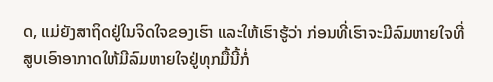ດ, ແມ່ຍັງສາຖິດຢູ່ໃນຈິດໃຈຂອງເຮົາ ແລະໃຫ້ເຮົາຮູ້ວ່າ ກ່ອນທີ່ເຮົາຈະມີລົມຫາຍໃຈທີ່ສູບເອົາອາກາດໃຫ້ມີລົມຫາຍໃຈຢູ່ທຸກມື້ນີ້ກໍ່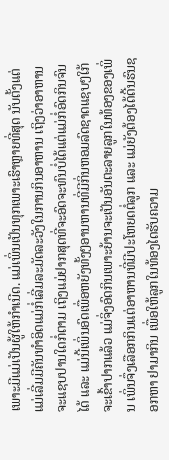ເພາະມີແມ່ເປັນຜູ້ໃຫ້ກຳເນີດ. ແມ່ເພິ່ນເປັນທຸກເພາະເຮົາຫຼາຍທີ່ສຸດ ນັບຕັ້ງແຕ່ແມ່ເລີ່ມມີຄັນທຳອິດແມ່ກໍ່ເລີ່ມລະມັດລະວັງໃນການກິນອາຫານ ເຖິງວ່າອາຫານຈະແຊບປານໃດກໍ່ຕາມ ເຖິງແມ່ຢາກສຸດທີ່ຈະອົດຈະທົນບໍ່ໄດ້ແຕ່ແມ່ກໍ່ອົດກິນຈົນໄດ້ ແລະ ແມ່ນີ້ເພິ່ນອົດເພື່ອຫຍັງທັ້ງໆອານຫານທີ່ມີກິ່ນຫອມລົດຊາດແຊບໆໃກ້ຈະເຂົ້າປາກແລ້ວ ແມ່ຈິ່ງອົດກິນເພາະຍ້ານຈະເປັນອັນຕະລາຍລູກໃນທ້ອງຂອງເພິ່ນ ເພິ່ນຈຶ່ງເລືອກກິນແຕ່ອາຫານທີ່ມີປະໂຫຍດຕໍ່ລູກ ແລະ ແມ່ຍັງຕ້ອງໄດ້ດີ້ນຮົນຊອກຫາ ຢາມາກິນ ເພື່ອໃຫ້ລູກໃນທ້ອງໄດຮັບຄວາມ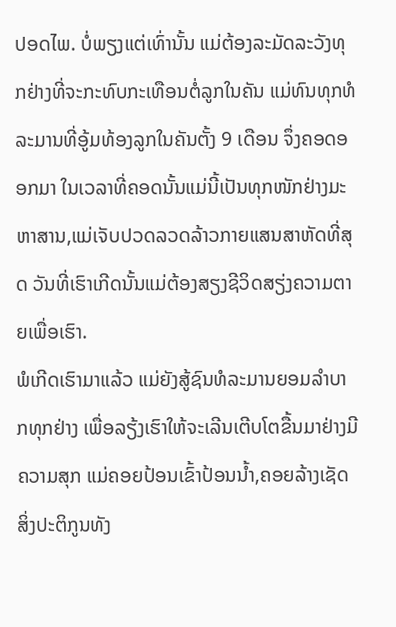ປອດໄພ. ບໍ່ພຽງແຕ່ເທົ່ານັ້ນ ແມ່ຕ້ອງລະມັດລະວັງທຸກຢ່າງທີ່ຈະກະທົບກະເທືອນຕໍ່ລູກໃນຄັນ ແມ່ທົນທຸກທໍລະມານທີ່ອູ້ມທ້ອງລູກໃນຄັນຕັ້ງ 9 ເດືອນ ຈຶ່ງຄອດອອກມາ ໃນເວລາທີ່ຄອດນັ້ນແມ່ນີ້ເປັນທຸກໜັກຢ່າງມະຫາສານ,ແມ່ເຈັບປວດລວດລ້າວກາຍແສນສາຫັດທີ່ສຸດ ວັນທີ່ເຮົາເກີດນັ້ນແມ່ຕ້ອງສຽງຊີວິດສຽ່ງຄວາມຕາຍເພື່ອເຮົາ.
ພໍເກີດເຮົາມາແລ້ວ ແມ່ຍັງສູ້ຊົນທໍລະມານຍອມລຳບາກທຸກຢ່າງ ເພື່ອລຽ້ງເຮົາໃຫ້ຈະເລີນເຕີບໂຕຂື້ນມາຢ່າງມີຄວາມສຸກ ແມ່ຄອຍປ້ອນເຂົ້າປ້ອນນ້ຳ,ຄອຍລ້າງເຊັດສິ່ງປະຕິກູນທັງ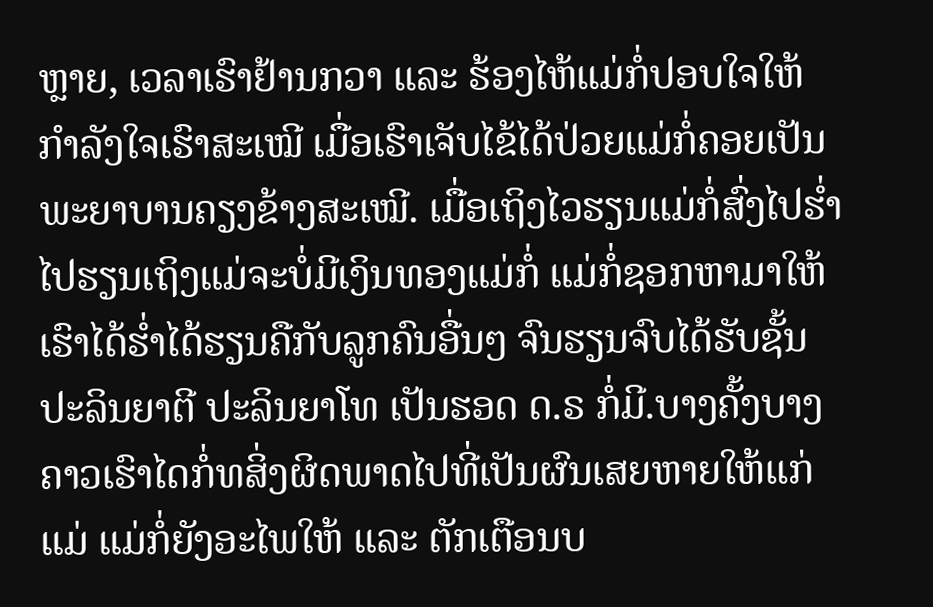ຫຼາຍ, ເວລາເຮົາຢ້ານກວາ ແລະ ຮ້ອງໄຫ້ແມ່ກໍ່ປອບໃຈໃຫ້ກຳລັງໃຈເຮົາສະເໝີ ເມື່ອເຮົາເຈັບໄຂ້ໄດ້ປ່ວຍແມ່ກໍ່ຄອຍເປັນພະຍາບານຄຽງຂ້າງສະເໝີ. ເມື່ອເຖິງໄວຮຽນແມ່ກໍ່ສົ່ງໄປຮ່ຳໄປຮຽນເຖິງແມ່ຈະບໍ່ມີເງິນທອງແມ່ກໍ່ ແມ່ກໍ່ຊອກຫາມາໃຫ້ເຮົາໄດ້ຮ່ຳໄດ້ຮຽນຄືກັບລູກຄົນອື່ນໆ ຈົນຮຽນຈົບໄດ້ຮັບຊັ້ນປະລິນຍາຕີ ປະລິນຍາໂທ ເປັນຮອດ ດ.ຣ ກໍ່ມີ.ບາງຄັ້ງບາງຄາວເຮົາໄດກໍ່ທສິ່ງຜິດພາດໄປທີ່ເປັນຜົນເສຍຫາຍໃຫ້ແກ່ແມ່ ແມ່ກໍ່ຍັງອະໄພໃຫ້ ແລະ ຕັກເຕືອນບ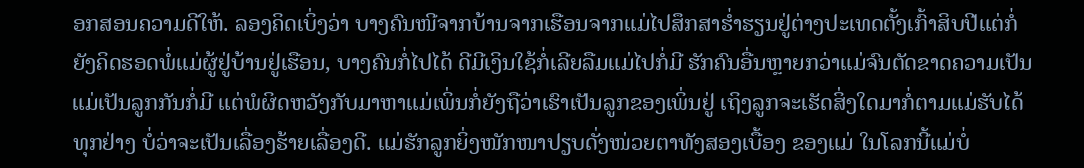ອກສອນຄວາມດີໃຫ້. ລອງຄິດເບິ່ງວ່າ ບາງຄົນໜີຈາກບ້ານຈາກເຮືອນຈາກແມ່ໄປສຶກສາຮ່ຳຮຽນຢູ່ຕ່າງປະເທດຕັ້ງເກົ້າສິບປີແຕ່ກໍ່ຍັງຄິດຮອດພໍ່ແມ່ຜູ້ຢູ່ບ້ານຢູ່ເຮືອນ, ບາງຄົນກໍ່ໄປໄດ້ ດີມີເງິນໃຊ້ກໍ່ເລີຍລືມແມ່ໄປກໍ່ມີ ຮັກຄົນອື່ນຫຼາຍກວ່າແມ່ຈົນຕັດຂາດຄວາມເປັນແມ່ເປັນລູກກັນກໍ່ມີ ແຕ່ພໍຜິດຫວັງກັບມາຫາແມ່ເພິ່ນກໍ່ຍັງຖືວ່າເຮົາເປັນລູກຂອງເພິ່ນຢູ່ ເຖິງລູກຈະເຮັດສິ່ງໃດມາກໍ່ຕາມແມ່ຮັບໄດ້ທຸກຢ່າງ ບໍ່ວ່າຈະເປັນເລື່ອງຮ້າຍເລື່ອງດີ. ແມ່ຮັກລູກຍິ່ງໜັກໜາປຽບດັ່ງໜ່ວຍຕາທັງສອງເບື້ອງ ຂອງແມ່ ໃນໂລກນີ້ແມ່ບໍ່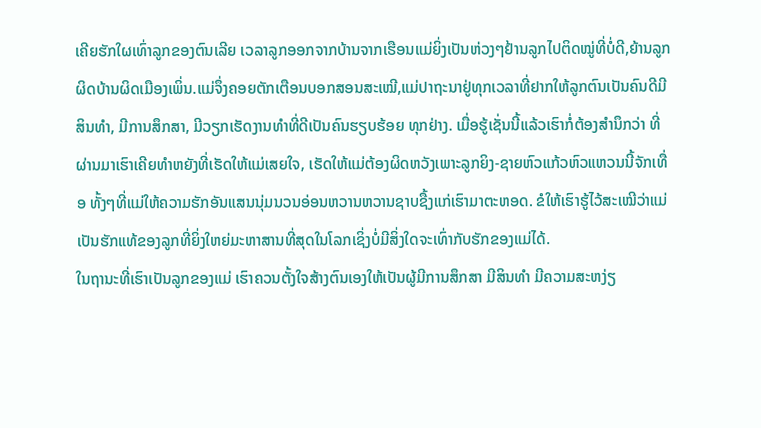ເຄີຍຮັກໃຜເທົ່າລູກຂອງຕົນເລີຍ ເວລາລູກອອກຈາກບ້ານຈາກເຮືອນແມ່ຍິ່ງເປັນຫ່ວງໆຢ້ານລູກໄປຕິດໝູ່ທີ່ບໍ່ດີ,ຍ້ານລູກຜິດບ້ານຜິດເມືອງເພິ່ນ.ແມ່ຈຶ່ງຄອຍຕັກເຕືອນບອກສອນສະເໝີ,ແມ່ປາຖະນາຢູ່ທຸກເວລາທີ່ຢາກໃຫ້ລູກຕົນເປັນຄົນດີມີສິນທຳ, ມີການສຶກສາ, ມີວຽກເຮັດງານທຳທີ່ດີເປັນຄົນຮຽບຮ້ອຍ ທຸກຢ່າງ. ເມື່ອຮູ້ເຊັ່ນນີ້ແລ້ວເຮົາກໍ່ຕ້ອງສຳນຶກວ່າ ທີ່ຜ່ານມາເຮົາເຄີຍທຳຫຍັງທີ່ເຮັດໃຫ້ແມ່ເສຍໃຈ, ເຮັດໃຫ້ແມ່ຕ້ອງຜິດຫວັງເພາະລູກຍິງ-ຊາຍຫົວແກ້ວຫົວແຫວນນີ້ຈັກເທື່ອ ທັ້ງໆທີ່ແມ່ໃຫ້ຄວາມຮັກອັນແສນນຸ່ມນວນອ່ອນຫວານຫວານຊາບຊື້ງແກ່ເຮົາມາຕະຫອດ. ຂໍໃຫ້ເຮົາຮູ້ໄວ້ສະເໝີວ່າແມ່ເປັນຮັກແທ້ຂອງລູກທີ່ຍິ່ງໃຫຍ່ມະຫາສານທີ່ສຸດໃນໂລກເຊິ່ງບໍ່ມີສິ່ງໃດຈະເທົ່າກັບຮັກຂອງແມ່ໄດ້.
ໃນຖານະທີ່ເຮົາເປັນລູກຂອງແມ່ ເຮົາຄວນຕັ້ງໃຈສ້າງຕົນເອງໃຫ້ເປັນຜູ້ມີການສຶກສາ ມີສິນທຳ ມີຄວາມສະຫງ່ຽ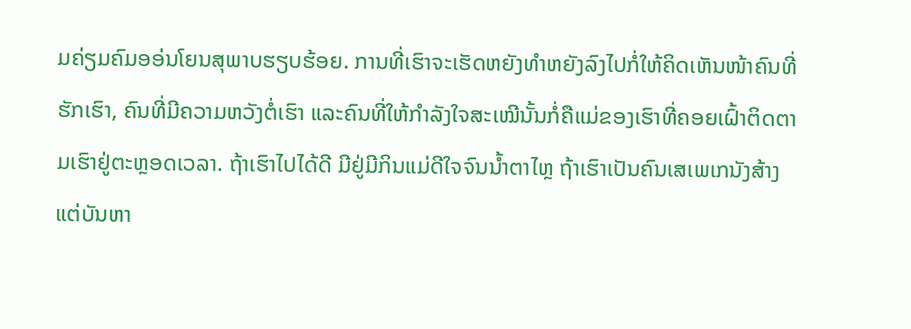ມຄ່ຽມຄົມອອ່ນໂຍນສຸພາບຮຽບຮ້ອຍ. ການທີ່ເຮົາຈະເຮັດຫຍັງທຳຫຍັງລົງໄປກໍ່ໃຫ້ຄິດເຫັນໜ້າຄົນທີ່ຮັກເຮົາ, ຄົນທີ່ມີຄວາມຫວັງຕໍ່ເຮົາ ແລະຄົນທີ່ໃຫ້ກຳລັງໃຈສະເໝີນັ້ນກໍ່ຄືແມ່ຂອງເຮົາທີ່ຄອຍເຝົ້າຕິດຕາມເຮົາຢູ່ຕະຫຼອດເວລາ. ຖ້າເຮົາໄປໄດ້ດີ ມີຢູ່ມີກິນແມ່ດີໃຈຈົນນ້ຳຕາໄຫຼ ຖ້າເຮົາເປັນຄົນເສເພເກນັງສ້າງແຕ່ບັນຫາ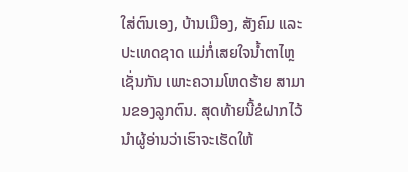ໃສ່ຕົນເອງ, ບ້ານເມືອງ, ສັງຄົມ ແລະ ປະເທດຊາດ ແມ່ກໍ່ເສຍໃຈນ້ຳຕາໄຫຼເຊັ່ນກັນ ເພາະຄວາມໂຫດຮ້າຍ ສາມານຂອງລູກຕົນ. ສຸດທ້າຍນີ້ຂໍຝາກໄວ້ນຳຜູ້ອ່ານວ່າເຮົາຈະເຮັດໃຫ້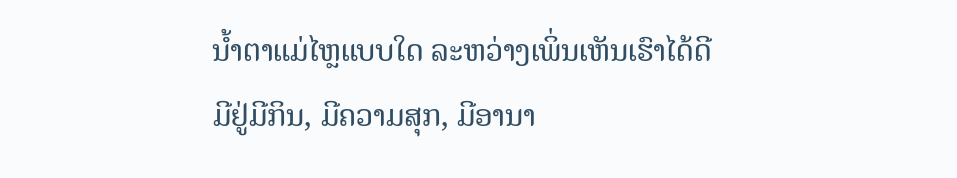ນ້ຳຕາແມ່ໄຫຼແບບໃດ ລະຫວ່າງເພິ່ນເຫັນເຮົາໄດ້ດີມີຢູ່ມີກິນ, ມີຄວາມສຸກ, ມີອານາ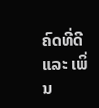ຄົດທີ່ດີ ແລະ ເພິ່ນ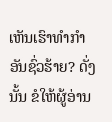ເຫັນເຮົາທຳກຳອັນຊົ່ວຮ້າຍ? ດັ່ງນັ້ນ ຂໍໃຫ້ຜູ້ອ່ານ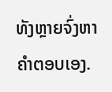ທັງຫຼາຍຈົ່ງຫາຄຳຕອບເອງ.